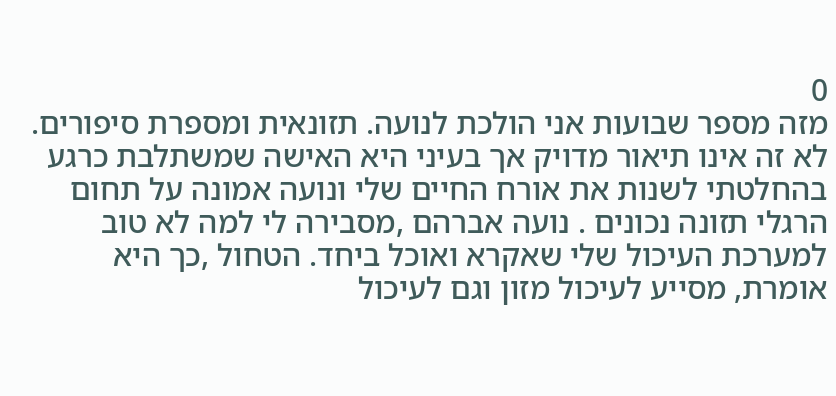0
מזה מספר שבועות אני הולכת לנועה. תזונאית ומספרת סיפורים. לא זה אינו תיאור מדויק אך בעיני היא האישה שמשתלבת כרגע בהחלטתי לשנות את אורח החיים שלי ונועה אמונה על תחום הרגלי תזונה נכונים . נועה אברהם ,מסבירה לי למה לא טוב למערכת העיכול שלי שאקרא ואוכל ביחד. הטחול ,כך היא אומרת, מסייע לעיכול מזון וגם לעיכול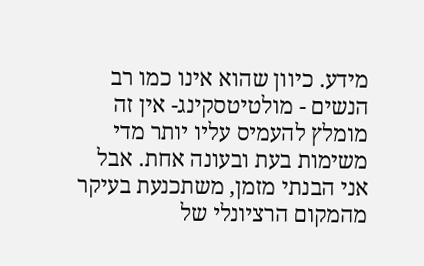מידע. כיוון שהוא אינו כמו רב הנשים - מולטיטסקינג- אין זה מומלץ להעמיס עליו יותר מדי משימות בעת ובעונה אחת. אבל אני הבנתי מזמן, משתכנעת בעיקר מהמקום הרציונלי של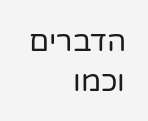הדברים וכמו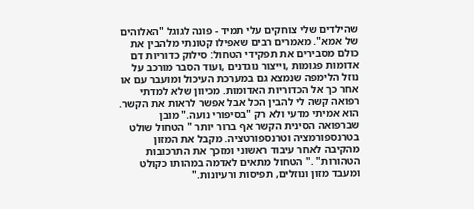שהילדים שלי צוחקים עלי תמיד - פונה לגוגל "האלוהים של אמא". מאמרים רבים שאפילו קטונתי מלהבין את כולם מסבירים את תפקידי הטחול: סילוק כדוריות דם אדומות פגומות ,וייצור נוגדנים ,ועוד הסבר מורכב על נוזל הלימפה שנמצא גם במערכת העיכול ומועבר עם או אחר כך אל הכדוריות האדומות. מכיוון שלא למדתי רפואה קשה לי להבין הכל אבל אפשר לראות את הקשר. הוא אמיתי מדעי ולא רק "בסיפורי נועה." מובן שברפואה הסינית הקשר אף ברור יותר " הטחול שולט בטרנספורמציה וטרנספורטציה. מקבל את המזון מהקיבה לאחר עיבוד ראשוני ומזכך את התרכובות הטהורות" ." הטחול מתאים לאדמה במהותו כקולט ומעבד מזון ונוזלים, תפיסות ורעיונות."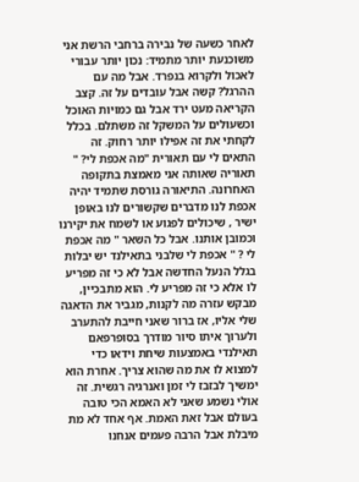לאחר כשעה של נבירה ברחבי הרשת אני משוכנעת יותר מתמיד: נכון יותר עבורי לאכול ולקרוא בנפרד. אבל מה עם ההרגל? קשה אבל עובדים על זה. קצב הקריאה מעט ירד אבל גם כמויות האוכל וכשעולים על המשקל זה משתלם. בכלל לקחתי את זה אפילו יותר רחוק. זה התאים לי עם תאורית "מה אכפת לי? " תאוריה שאותה אני מאמצת בתקופה האחרונה. התיאורה גורסת שתמיד יהיה אכפת לנו מדברים שקשורים לנו באופן ישיר , שיכולים לפגוע או לשמח את יקירנו וכמובן אותנו. אבל כל השאר " מה אכפת לי ? " אכפת לי שלבני בתאילנד יש יבלות בגלל הנעל החדשה אבל לא כי זה מפריע לו אלא כי זה מפריע לי. הוא מתבכיין, מבקש עזרה מה לקנות, מגביר את הדאגה שלי אליו, אז ברור שאני חייבת להתערב ולערוך איתו סיור מודרך בסופרפאם תאילנדי באמצעות שיחת וידאו כדי למצוא לו את מה שהוא צריך. אחרת הוא ימשיך לבזבז לי זמן ואנרגיה רגשית. זה אולי נשמע שאני לא האמא הכי טובה בעולם אבל זאת האמת. אף אחד לא מת מיבלת אבל הרבה פעמים אנחנו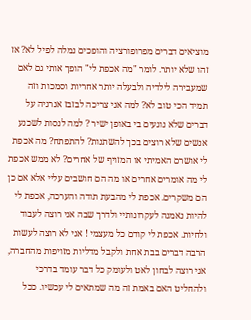מוציאים דברים מפרופורציה והופכים נמלה לפיל לא? אז זהו שלא יותר. לומר "מה אכפת לי" הופך אותי גם לאם שמעבירה לילדיה ולבעלה יותר אחריות וסמכות וזה תמיד הכי טוב לא? למה אני צריכה לבזבז אנרגיה על דברים שלא נוגעים בי באופן ישיר ? למה לנסות לשכנע אנשים שלא רוצים בכך להשתנות? להתפתח? מה אכפת לי אושרם האמיתי או המזויף של אחרים? לא ממש אכפת לי מה אומרים אחרים או מה הם חושבים עליי אלא אם כן הם משקרים. אכפת לי מהבעת תודה והערכה, אכפת לי להיות נאמנה לעקרונותיי ולדרך שבה אני רוצה לעבוד ולחיות. אכפת לי קודם כל מעצמי ! אני לא רוצה לעשות הרבה דברים בבת אחת ולקבל מדליות מזויפות מהחברה, אני רוצה לבחון לאט ולעומק כל דבר עומד בדרכי ולהחליט האם באמת זה מה שמתאים לי עכשיו. ככל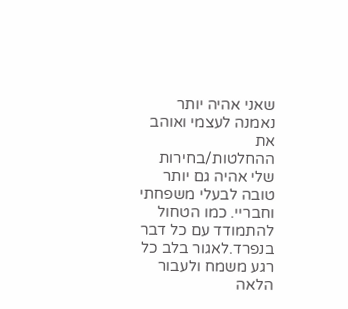שאני אהיה יותר נאמנה לעצמי ואוהב את ההחלטות/בחירות שלי אהיה גם יותר טובה לבעלי משפחתי וחבריי. כמו הטחול להתמודד עם כל דבר בנפרד.לאגור בלב כל רגע משמח ולעבור הלאה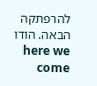להרפתקה הבאה. הודו here we come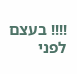!!!! בעצם לפני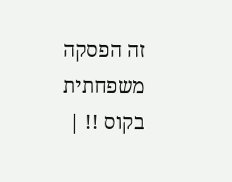זה הפסקה משפחתית בקוס !! |